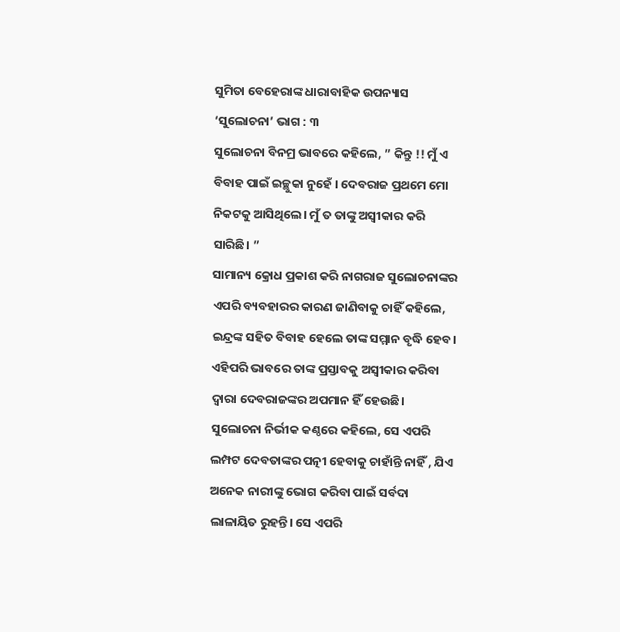ସୁମିତା ବେହେରାଙ୍କ ଧାରାବାହିକ ଉପନ୍ୟାସ ‘ସୁଲୋଚନା’ ଭାଗ : ୩
ସୁଲୋଚନା ବିନମ୍ର ଭାବରେ କହିଲେ, ” କିନ୍ତୁ !! ମୁଁ ଏ ବିବାହ ପାଇଁ ଇଚ୍ଛୁକା ନୁହେଁ । ଦେବରାଜ ପ୍ରଥମେ ମୋ ନିକଟକୁ ଆସିଥିଲେ। ମୁଁ ତ ତାଙ୍କୁ ଅସ୍ବୀକାର କରି ସାରିଛି। ”
ସାମାନ୍ୟ କ୍ରୋଧ ପ୍ରକାଶ କରି ନାଗରାଜ ସୁଲୋଚନାଙ୍କର ଏପରି ବ୍ୟବହାରର କାରଣ ଜାଣିବାକୁ ଚାହିଁ କହିଲେ, ଇନ୍ଦ୍ରଙ୍କ ସହିତ ବିବାହ ହେଲେ ତାଙ୍କ ସମ୍ମାନ ବୃଦ୍ଧି ହେବ। ଏହିପରି ଭାବରେ ତାଙ୍କ ପ୍ରସ୍ତାବକୁ ଅସ୍ବୀକାର କରିବା ଦ୍ୱାରା ଦେବରାଜଙ୍କର ଅପମାନ ହିଁ ହେଉଛି।
ସୁଲୋଚନା ନିର୍ଭୀକ କଣ୍ଠରେ କହିଲେ, ସେ ଏପରି ଲମ୍ପଟ ଦେବତାଙ୍କର ପତ୍ନୀ ହେବାକୁ ଚାହାଁନ୍ତି ନାହିଁ , ଯିଏ ଅନେକ ନାରୀଙ୍କୁ ଭୋଗ କରିବା ପାଇଁ ସର୍ବଦା ଲାଳାୟିତ ରୁହନ୍ତି। ସେ ଏପରି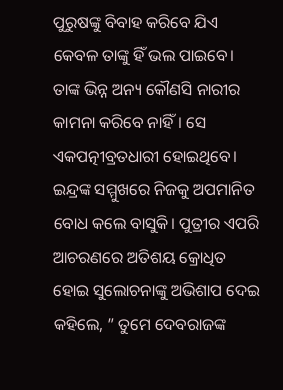ପୁରୁଷଙ୍କୁ ବିବାହ କରିବେ ଯିଏ କେବଳ ତାଙ୍କୁ ହିଁ ଭଲ ପାଇବେ। ତାଙ୍କ ଭିନ୍ନ ଅନ୍ୟ କୌଣସି ନାରୀର କାମନା କରିବେ ନାହିଁ। ସେ ଏକପତ୍ନୀବ୍ରତଧାରୀ ହୋଇଥିବେ।
ଇନ୍ଦ୍ରଙ୍କ ସମ୍ମୁଖରେ ନିଜକୁ ଅପମାନିତ ବୋଧ କଲେ ବାସୁକି। ପୁତ୍ରୀର ଏପରି ଆଚରଣରେ ଅତିଶୟ କ୍ରୋଧିତ ହୋଇ ସୁଲୋଚନାଙ୍କୁ ଅଭିଶାପ ଦେଇ କହିଲେ, ” ତୁମେ ଦେବରାଜଙ୍କ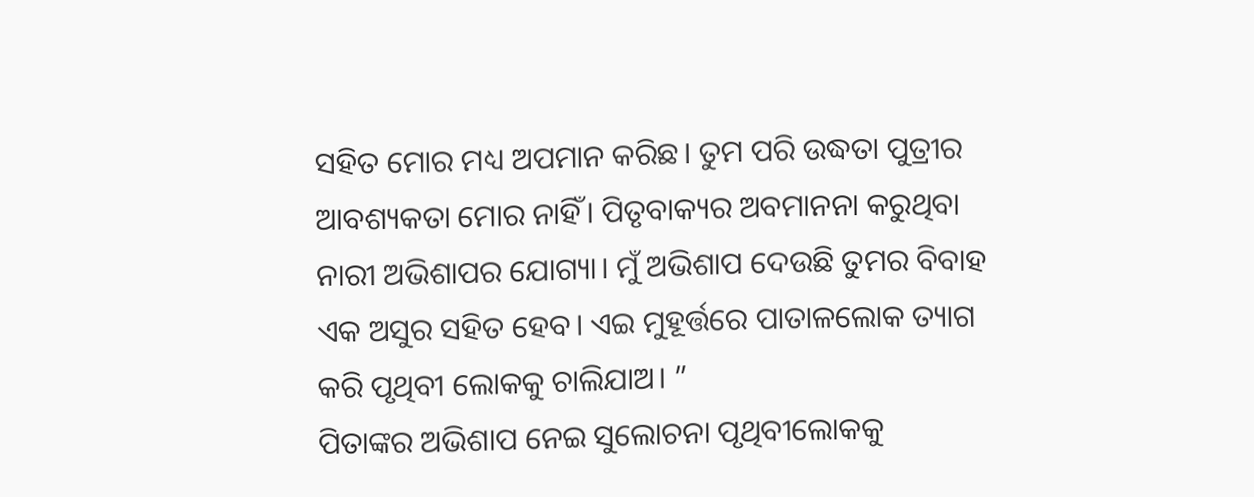ସହିତ ମୋର ମଧ୍ୟ ଅପମାନ କରିଛ। ତୁମ ପରି ଉଦ୍ଧତା ପୁତ୍ରୀର ଆବଶ୍ୟକତା ମୋର ନାହିଁ। ପିତୃବାକ୍ୟର ଅବମାନନା କରୁଥିବା ନାରୀ ଅଭିଶାପର ଯୋଗ୍ୟା। ମୁଁ ଅଭିଶାପ ଦେଉଛି ତୁମର ବିବାହ ଏକ ଅସୁର ସହିତ ହେବ। ଏଇ ମୁହୂର୍ତ୍ତରେ ପାତାଳଲୋକ ତ୍ୟାଗ କରି ପୃଥିବୀ ଲୋକକୁ ଚାଲିଯାଅ। ”
ପିତାଙ୍କର ଅଭିଶାପ ନେଇ ସୁଲୋଚନା ପୃଥିବୀଲୋକକୁ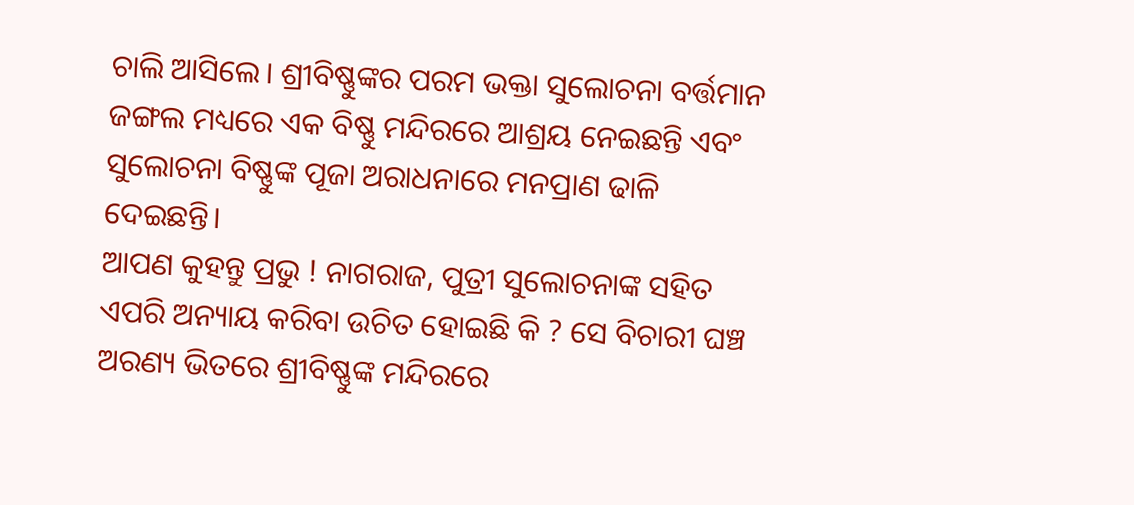ଚାଲି ଆସିଲେ। ଶ୍ରୀବିଷ୍ଣୁଙ୍କର ପରମ ଭକ୍ତା ସୁଲୋଚନା ବର୍ତ୍ତମାନ ଜଙ୍ଗଲ ମଧ୍ୟରେ ଏକ ବିଷ୍ଣୁ ମନ୍ଦିରରେ ଆଶ୍ରୟ ନେଇଛନ୍ତି ଏବଂ ସୁଲୋଚନା ବିଷ୍ଣୁଙ୍କ ପୂଜା ଅରାଧନାରେ ମନପ୍ରାଣ ଢାଳି ଦେଇଛନ୍ତି।
ଆପଣ କୁହନ୍ତୁ ପ୍ରଭୁ ! ନାଗରାଜ, ପୁତ୍ରୀ ସୁଲୋଚନାଙ୍କ ସହିତ ଏପରି ଅନ୍ୟାୟ କରିବା ଉଚିତ ହୋଇଛି କି ? ସେ ବିଚାରୀ ଘଞ୍ଚ ଅରଣ୍ୟ ଭିତରେ ଶ୍ରୀବିଷ୍ଣୁଙ୍କ ମନ୍ଦିରରେ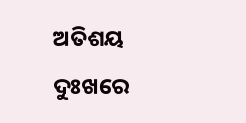ଅତିଶୟ ଦୁଃଖରେ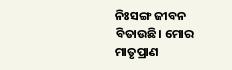ନିଃସଙ୍ଗ ଜୀବନ ବିତାଉଛି। ମୋର ମାତୃପ୍ରାଣ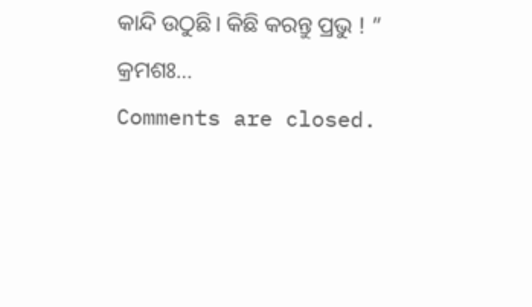କାନ୍ଦି ଉଠୁଛି। କିଛି କରନ୍ତୁ ପ୍ରଭୁ ! ”
କ୍ରମଶଃ…
Comments are closed.